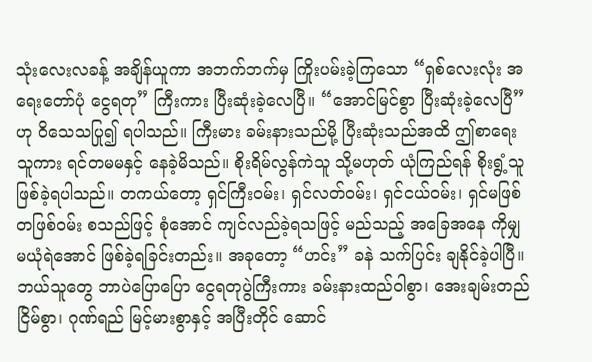သုံးလေးလခန့် အချိန်ယူကာ အဘက်ဘက်မှ ကြိုးပမ်းခဲ့ကြသော “ရှစ်လေးလုံး အရေးတော်ပုံ ငွေရတု” ကြီးကား ပြီးဆုံးခဲ့လေပြီ။ “အောင်မြင်စွာ ပြီးဆုံးခဲ့လေပြီ” ဟု ဝိသေသပြု၍ ရပါသည်။ ကြီးမား ခမ်းနားသည်မို့ ပြီးဆုံးသည်အထိ ဤစာရေးသူကား ရင်တမမနှင့် နေခဲ့မိသည်။ စိုးရိမ်လွန်ကဲသူ သို့မဟုတ် ယုံကြည်ရန် စိုးရွံ့သူ ဖြစ်ခဲ့ရပါသည်။ တကယ်တော့ ရှင်ကြီးဝမ်း၊ ရှင်လတ်ဝမ်း၊ ရှင်ငယ်ဝမ်း၊ ရှင်မဖြစ်တဖြစ်ဝမ်း စသည်ဖြင့် စုံအောင် ကျင်လည်ခဲ့ရသဖြင့် မည်သည့် အခြေအနေ ကိုမျှ မယုံရဲအောင် ဖြစ်ခဲ့ရခြင်းတည်း။ အခုတော့ “ဟင်း” ခနဲ သက်ပြင်း ချနိုင်ခဲ့ပါပြီ။
ဘယ်သူတွေ ဘာပဲပြောပြော ငွေရတုပွဲကြီးကား ခမ်းနားထည်ဝါစွာ၊ အေးချမ်းတည်ငြိမ်စွာ၊ ဂုဏ်ရည် မြင့်မားစွာနှင့် အပြီးတိုင် ဆောင်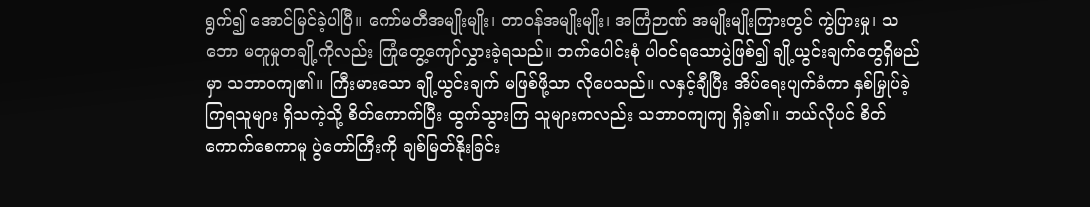ရွက်၍ အောင်မြင်ခဲ့ပါပြီ။ ကော်မတီအမျိုးမျိုး၊ တာဝန်အမျိုးမျိုး၊ အကြံဉာဏ် အမျိုးမျိုးကြားတွင် ကွဲပြားမှု၊ သဘော မတူမှုတချို့ကိုလည်း ကြုံတွေ့ကျော်လွှားခဲ့ရသည်။ ဘက်ပေါင်းစုံ ပါဝင်ရသောပွဲဖြစ်၍ ချို့ယွင်းချက်တွေရှိမည်မှာ သဘာဝကျ၏။ ကြီးမားသော ချို့ယွင်းချက် မဖြစ်ဖို့သာ လိုပေသည်။ လနှင့်ချီပြီး အိပ်ရေးပျက်ခံကာ နှစ်မြှုပ်ခဲ့ကြရသူများ ရှိသကဲ့သို့ စိတ်ကောက်ပြီး ထွက်သွားကြ သူများကလည်း သဘာဝကျကျ ရှိခဲ့၏။ ဘယ်လိုပင် စိတ်ကောက်စေကာမူ ပွဲတော်ကြီးကို ချစ်မြတ်နိုးခြင်း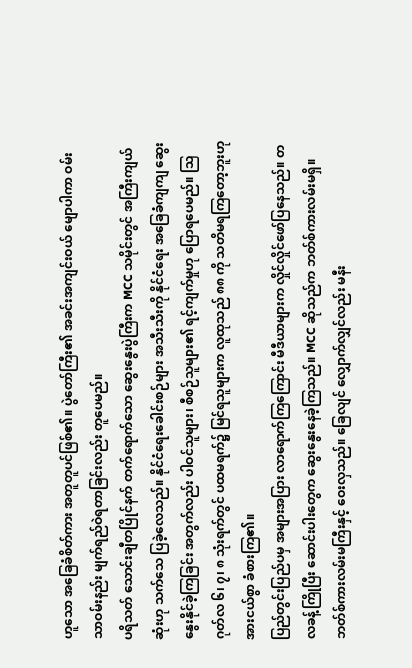ဟူသော အခြေခံစိတ်ကား အတူတူပင်ဖြစ်၏။ ပွဲတော်ကြီး၏ အခင်းအကျင်းဝယ် မျောပါကာ ဝမ်းသာဝမ်းနည်း မျက်ရည်ဝဲရတာခြင်းလည်း တူပေမည်။
ပရိသတ် သောင်းချီတပြိုင်နက် တက်ရောက်သော ဆွေးနွေးပွဲကြီးက MCC သမိုင်းတွင် အကြီးကျယ်ဆုံးဟု သက်သေ ပြခဲ့လေသည်။ နိုင်ငံရေးခေါင်းစဉ်များ အသီးသီးကို နိုင်ငံရေး အခြေခံကျကျ ဆွေးနွေးနိုင်ခဲ့ကြခြင်း အတွက်လည်း ပါဝင်သူများ၊ စီစဉ်သူများ၏ ရင့်ကျက်မှုဟု ပြောရပေမည်။ သြဂုတ်လ ၆၊ ၇၊ ၈ သုံးရက်တွင် ပထမရက်၌ မြင်ရသူများက လူထုသည် ၈၈ ကို သတိမရကြတော့ဘူးဟု အားငယ်စွာ ခံစားကြ၏။
ပြည်တွင်းပြည်ပမှ အများအပြား လာရောက်ကြကြောင်း မီဒီယာများက လှိုင်လှိုင်ဖော်ပြနေသည်။ တလခန့်ကြိုပြီး ဆောင်းပါးတွေက ဆွေးနွေးနေခဲ့ကြသည်။ MCC ဆိုသည်က ဘတ်စ်ကားလမ်းမရှိ။ ဘတ်စ်ကားလမ်းမကြီးနှင့် ဝေးလှသည်။ ခြေလျင် လျှောက်လျှင်လည်း မနီး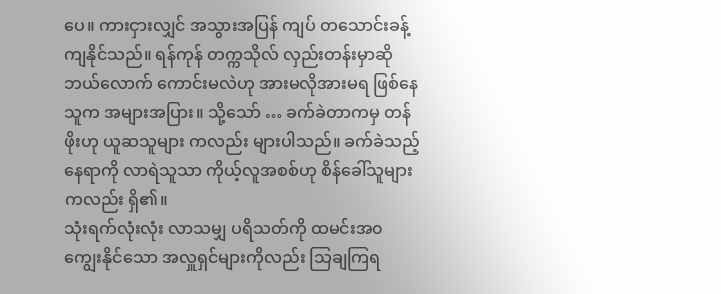ပေ။ ကားငှားလျှင် အသွားအပြန် ကျပ် တသောင်းခန့် ကျနိုင်သည်။ ရန်ကုန် တက္ကသိုလ် လှည်းတန်းမှာဆို ဘယ်လောက် ကောင်းမလဲဟု အားမလိုအားမရ ဖြစ်နေသူက အများအပြား။ သို့သော် … ခက်ခဲတာကမှ တန်ဖိုးဟု ယူဆသူများ ကလည်း များပါသည်။ ခက်ခဲသည့်နေရာကို လာရဲသူသာ ကိုယ့်လူအစစ်ဟု စိန်ခေါ်သူများ ကလည်း ရှိ၏။
သုံးရက်လုံးလုံး လာသမျှ ပရိသတ်ကို ထမင်းအ၀ ကျွေးနိုင်သော အလှူရှင်များကိုလည်း သြချကြရ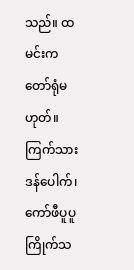သည်။ ထမင်းက တော်ရုံမဟုတ်။ ကြက်သားဒန်ပေါက်၊ ကော်ဖီပူပူ ကြိုက်သ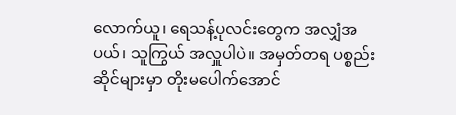လောက်ယူ၊ ရေသန့်ပုလင်းတွေက အလျှံအပယ်၊ သူကြွယ် အလှူပါပဲ။ အမှတ်တရ ပစ္စည်းဆိုင်များမှာ တိုးမပေါက်အောင်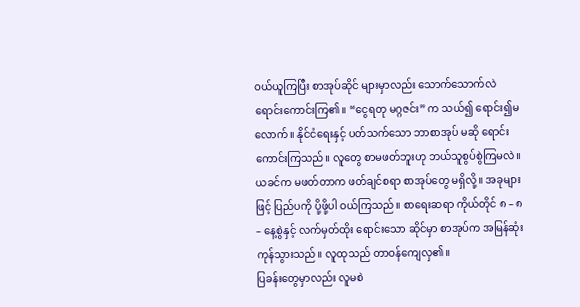ဝယ်ယူကြပြီး စာအုပ်ဆိုင် များမှာလည်း သောက်သောက်လဲ ရောင်းကောင်းကြ၏။ “ငွေရတု မဂ္ဂဇင်း” က သယ်၍ ရောင်း၍မလောက်။ နိုင်ငံရေးနှင့် ပတ်သက်သော ဘာစာအုပ် မဆို ရောင်းကောင်းကြသည်။ လူတွေ စာမဖတ်ဘူးဟု ဘယ်သူစွပ်စွဲကြမလဲ။ ယခင်က မဖတ်တာက ဖတ်ချင်စရာ စာအုပ်တွေ မရှိလို့။ အခုများဖြင့် ပြည်ပကို ပို့ဖို့ပါ ဝယ်ကြသည်။ စာရေးဆရာ ကိုယ်တိုင် ၈ – ၈ – နေ့စွဲနှင့် လက်မှတ်ထိုး ရောင်းသော ဆိုင်မှာ စာအုပ်က အမြန်ဆုံး ကုန်သွားသည်။ လူထုသည် တာဝန်ကျေလှ၏။
ပြခန်းတွေမှာလည်း လူမစဲ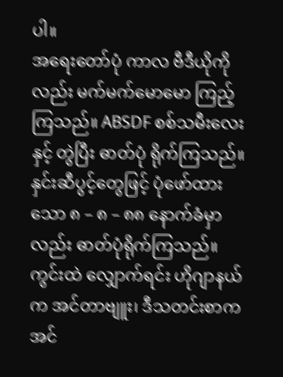ပါ။
အရေးတော်ပုံ ကာလ ဗီဒီယိုကိုလည်း မက်မက်မောမော ကြည့်ကြသည်။ ABSDF စစ်သမီးလေးနှင့် တွဲပြီး ဓာတ်ပုံ ရိုက်ကြသည်။ နှင်းဆီပွင့်တွေဖြင့် ပုံဖော်ထားသော ၈ – ၈ – ၈၈ နောက်ခံမှာလည်း ဓာတ်ပုံရိုက်ကြသည်။ ကွင်းထဲ လျှောက်ရင်း ဟိုဂျာနယ်က အင်တာဗျူး၊ ဒီသတင်းစာက အင်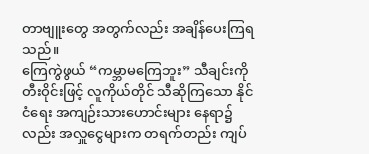တာဗျူးတွေ အတွက်လည်း အချိန်ပေးကြရသည်။
ကြေကွဲဖွယ် “ကမ္ဘာမကြေဘူး” သီချင်းကို တီးဝိုင်းဖြင့် လူကိုယ်တိုင် သီဆိုကြသော နိုင်ငံရေး အကျဉ်းသားဟောင်းများ နေရာ၌လည်း အလှူငွေများက တရက်တည်း ကျပ်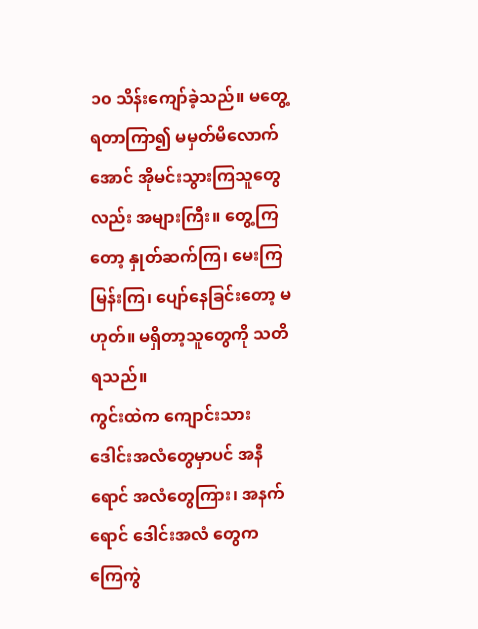၁၀ သိန်းကျော်ခဲ့သည်။ မတွေ့ရတာကြာ၍ မမှတ်မိလောက်အောင် အိုမင်းသွားကြသူတွေလည်း အများကြီး။ တွေ့ကြတော့ နှုတ်ဆက်ကြ၊ မေးကြမြန်းကြ၊ ပျော်နေခြင်းတော့ မဟုတ်။ မရှိတာ့သူတွေကို သတိရသည်။
ကွင်းထဲက ကျောင်းသား ဒေါင်းအလံတွေမှာပင် အနီရောင် အလံတွေကြား၊ အနက်ရောင် ဒေါင်းအလံ တွေက ကြေကွဲ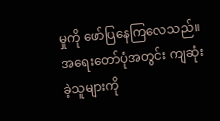မှုကို ဖော်ပြနေကြလေသည်။ အရေးတော်ပုံအတွင်း ကျဆုံးခဲ့သူများကို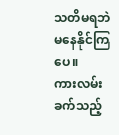သတိမရဘဲ မနေနိုင်ကြပေ။
ကားလမ်းခက်သည့်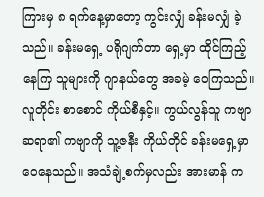ကြားမှ ၈ ရက်နေ့မှာတော့ ကွင်းလျှံ ခန်းမလျှံ ခဲ့သည်။ ခန်းမရှေ့ ပရိုဂျက်တာ ရှေ့မှာ ထိုင်ကြည့်နေကြ သူများကို ဂျာနယ်တွေ အခမဲ့ ဝေကြသည်။ လူတိုင်း စာစောင် ကိုယ်စီနှင့်။ ကွယ်လွန်သူ ကဗျာဆရာ၏ ကဗျာကို သူ့ဇနီး ကိုယ်တိုင် ခန်းမရှေ့မှာ ဝေနေသည်။ အသံချဲ့စက်မှလည်း အားမာန် က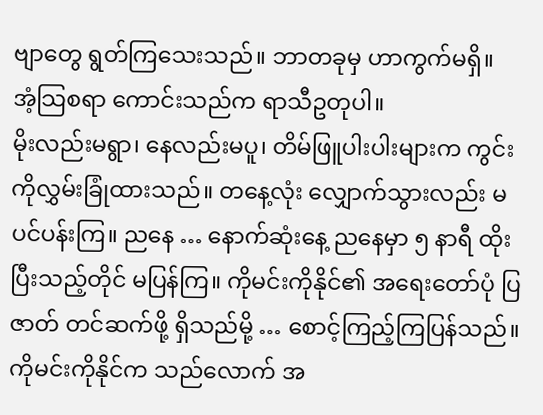ဗျာတွေ ရွတ်ကြသေးသည်။ ဘာတခုမှ ဟာကွက်မရှိ။
အံ့သြစရာ ကောင်းသည်က ရာသီဥတုပါ။
မိုးလည်းမရွာ၊ နေလည်းမပူ၊ တိမ်ဖြူပါးပါးများက ကွင်းကိုလွှမ်းခြုံထားသည်။ တနေ့လုံး လျှောက်သွားလည်း မပင်ပန်းကြ။ ညနေ … နောက်ဆုံးနေ့ ညနေမှာ ၅ နာရီ ထိုးပြီးသည့်တိုင် မပြန်ကြ။ ကိုမင်းကိုနိုင်၏ အရေးတော်ပုံ ပြဇာတ် တင်ဆက်ဖို့ ရှိသည်မို့ … စောင့်ကြည့်ကြပြန်သည်။
ကိုမင်းကိုနိုင်က သည်လောက် အ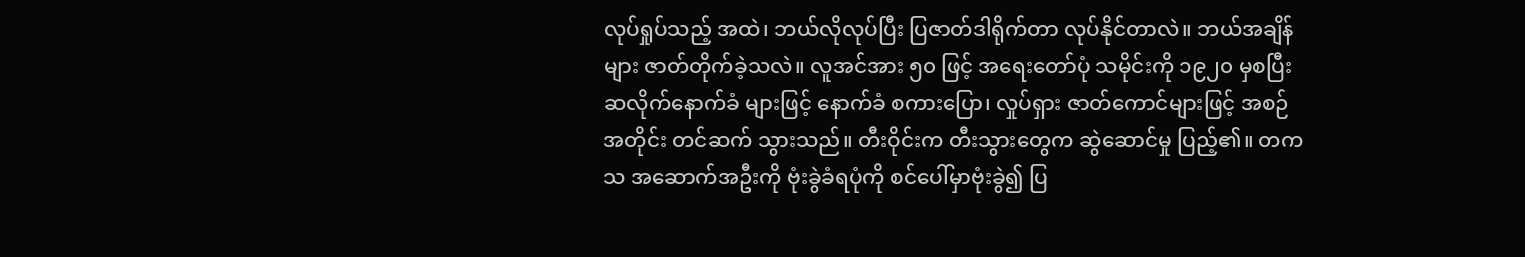လုပ်ရှုပ်သည့် အထဲ၊ ဘယ်လိုလုပ်ပြီး ပြဇာတ်ဒါရိုက်တာ လုပ်နိုင်တာလဲ။ ဘယ်အချိန်များ ဇာတ်တိုက်ခဲ့သလဲ။ လူအင်အား ၅၀ ဖြင့် အရေးတော်ပုံ သမိုင်းကို ၁၉၂၀ မှစပြီး ဆလိုက်နောက်ခံ များဖြင့် နောက်ခံ စကားပြော၊ လှုပ်ရှား ဇာတ်ကောင်များဖြင့် အစဉ်အတိုင်း တင်ဆက် သွားသည်။ တီးဝိုင်းက တီးသွားတွေက ဆွဲဆောင်မှု ပြည့်၏။ တကသ အဆောက်အဦးကို ဗုံးခွဲခံရပုံကို စင်ပေါ်မှာဗုံးခွဲ၍ ပြ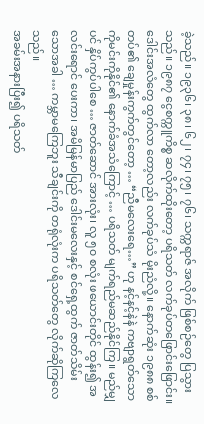ခဲ့သည်။ ၁၉၃၆၊ ၃၈၊ ၆၂၊ ၇၄၊ ၇၅၊ ၇၆၊ သက္ကရာဇ် အလိုက် ဖြစ်စဉ်တွေ ပြသွားသည်။ ၁၉၈၇ ငွေစက္ကူကိစ္စ ဆလိုက်ထိုးတော့ ပရိသတ် လက်ခုပ်တဖြောင်းဖြောင်း။ ဒေါင်းအလံတွေ ထွက်လာ တော့လည်း လက်ခုပ်သံ မိုးညံလို့။ နောက်ဆုံး ၁၉၈၈ စစ်တပ်၏ ချေမှုန်းကွက်တွင်တော့ … “ညီမလေးရေ…” ဟု နင့်နင့်နဲနဲ ကဗျာရွတ်သော ကိုမင်းကိုနိုင်၏ နောက်ခံအသံကြောင့် … ပရိသတ် မျက်ရည်မဆည်နိုင်ကြ။ မည်မျှပင် နှိပ်ကွပ်ပါစေ … ဇာတ်ဆောင် အားလုံး၊ လူ ၅၀ စလုံး ဖယောင်းတိုင် ထွန်း၍ အလင်းရောင် ပေးကာ၊ အမိမြန်မာပြည် ဒေါင်းမလေးနှင့် စင်ရှေ့ထွက် ဇာတ်သိမ်း သောအခါ … ကမ္ဘာမကြေဘူး သီချင်းကို တရုံလုံးက ပရိသတ်တွေ လိုက်ဆိုကြလေသည်။
အခမ်းအနားပြီး၍ ပရိသတ်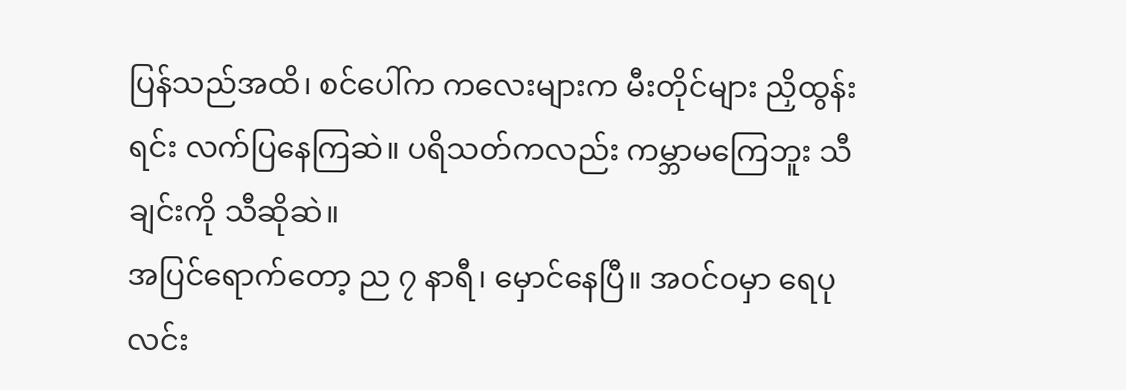ပြန်သည်အထိ၊ စင်ပေါ်က ကလေးများက မီးတိုင်များ ညှိထွန်းရင်း လက်ပြနေကြဆဲ။ ပရိသတ်ကလည်း ကမ္ဘာမကြေဘူး သီချင်းကို သီဆိုဆဲ။
အပြင်ရောက်တော့ ည ၇ နာရီ၊ မှောင်နေပြီ။ အဝင်ဝမှာ ရေပုလင်း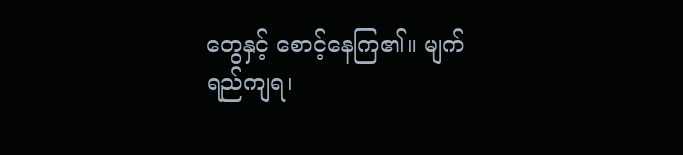တွေနှင့် စောင့်နေကြ၏။ မျက်ရည်ကျရ၊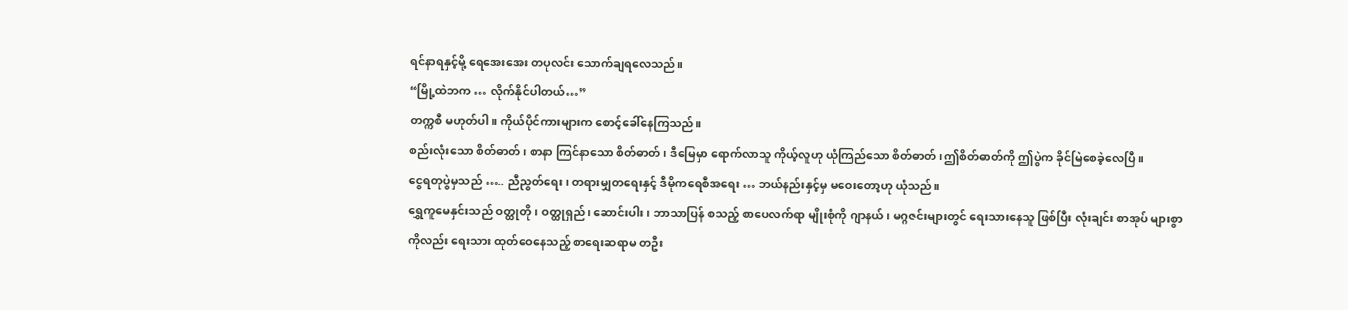ရင်နာရနှင့်မို့ ရေအေးအေး တပုလင်း သောက်ချရလေသည်။
“မြို့ထဲဘက … လိုက်နိုင်ပါတယ်…”
တက္ကစီ မဟုတ်ပါ။ ကိုယ်ပိုင်ကားများက စောင့်ခေါ်နေကြသည်။
စည်းလုံးသော စိတ်ဓာတ်၊ စာနာ ကြင်နာသော စိတ်ဓာတ်၊ ဒီမြေမှာ ရောက်လာသူ ကိုယ့်လူဟု ယုံကြည်သော စိတ်ဓာတ်၊ဤစိတ်ဓာတ်ကို ဤပွဲက ခိုင်မြဲစေခဲ့လေပြီ။
ငွေရတုပွဲမှသည် ….. ညီညွတ်ရေး၊ တရားမျှတရေးနှင့် ဒီမိုကရေစီအရေး … ဘယ်နည်းနှင့်မှ မဝေးတော့ဟု ယုံသည်။
ရွှေကူမေနှင်းသည် ဝတ္ထုတို၊ ဝတ္ထုရှည်၊ ဆောင်းပါး၊ ဘာသာပြန် စသည့် စာပေလက်ရာ မျိုးစုံကို ဂျာနယ်၊ မဂ္ဂဇင်းများတွင် ရေးသားနေသူ ဖြစ်ပြီး လုံးချင်း စာအုပ် များစွာကိုလည်း ရေးသား ထုတ်ဝေနေသည့် စာရေးဆရာမ တဦး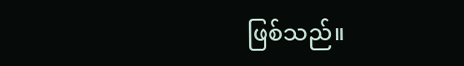ဖြစ်သည်။